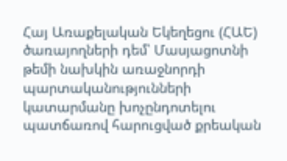Հայ Առաքելական Եկեղեցու (ՀԱԵ) ծառայողների դեմ՝ Մասյացոտնի թեմի նախկին առաջնորդի պարտականությունների կատարմանը խոչընդոտելու պատճառով հարուցված քրեական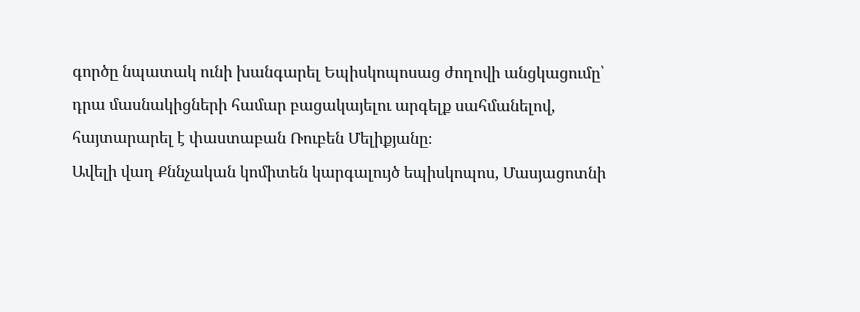գործը նպատակ ունի խանգարել Եպիսկոպոսաց ժողովի անցկացումը՝ դրա մասնակիցների համար բացակայելու արգելք սահմանելով, հայտարարել է փաստաբան Ռուբեն Մելիքյանը։
Ավելի վաղ Քննչական կոմիտեն կարգալույծ եպիսկոպոս, Մասյացոտնի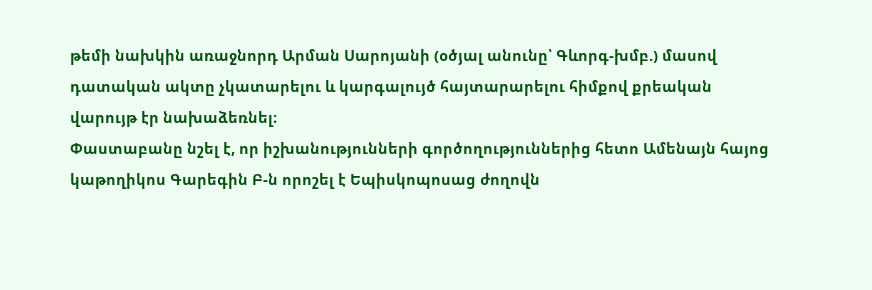թեմի նախկին առաջնորդ Արման Սարոյանի (օծյալ անունը՝ Գևորգ-խմբ.) մասով դատական ակտը չկատարելու և կարգալույծ հայտարարելու հիմքով քրեական վարույթ էր նախաձեռնել։
Փաստաբանը նշել է, որ իշխանությունների գործողություններից հետո Ամենայն հայոց կաթողիկոս Գարեգին Բ-ն որոշել է Եպիսկոպոսաց ժողովն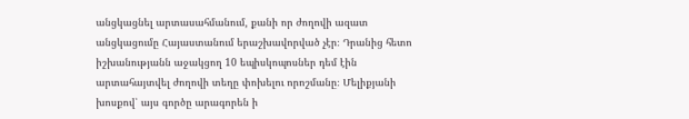անցկացնել արտասահմանում, քանի որ ժողովի ազատ անցկացումը Հայաստանում երաշխավորված չէր։ Դրանից հետո իշխանությանն աջակցող 10 եպիսկոպոսներ դեմ էին արտահայտվել ժողովի տեղը փոխելու որոշմանը։ Մելիքյանի խոսքով՝ այս գործը արագորեն ի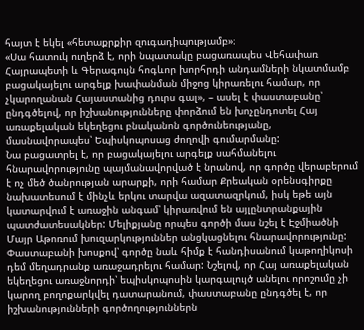հայտ է եկել «հետաքրքիր զուգադիպությամբ»։
«Սա հատուկ ուղերձ է, որի նպատակը բացառապես Վեհափառ Հայրապետի և Գերագույն հոգևոր խորհրդի անդամների նկատմամբ բացակայելու արգելք խափանման միջոց կիրառելու համար, որ չկարողանան Հայաստանից դուրս գալ», – ասել է փաստաբանը՝ ընդգծելով, որ իշխանությունները փորձում են խոչընդոտել Հայ առաքելական եկեղեցու բնականոն գործունեությանը, մասնավորապես՝ Եպիսկոպոսաց ժողովի գումարմանը:
Նա բացատրել է, որ բացակայելու արգելք սահմանելու հնարավորությունը պայմանավորված է նրանով, որ գործը վերաբերում է ոչ մեծ ծանրության արարքի, որի համար Քրեական օրենսգիրքը նախատեսում է մինչև երկու տարվա ազատազրկում, իսկ եթե այն կատարվում է առաջին անգամ՝ կիրառվում են այլընտրանքային պատժատեսակներ: Մելիքյանը որպես գործի մաս նշել է Էջմիածնի Մայր Աթոռում խուզարկություններ անցկացնելու հնարավորությունը:
Փաստաբանի խոսքով՝ գործը նաև հիմք է հանդիսանում կաթողիկոսի դեմ մեղադրանք առաջադրելու համար: Նշելով, որ Հայ առաքելական եկեղեցու առաջնորդի՝ եպիսկոպոսին կարգալույծ անելու որոշումը չի կարող բողոքարկվել դատարանում, փաստաբանը ընդգծել է, որ իշխանությունների գործողություններն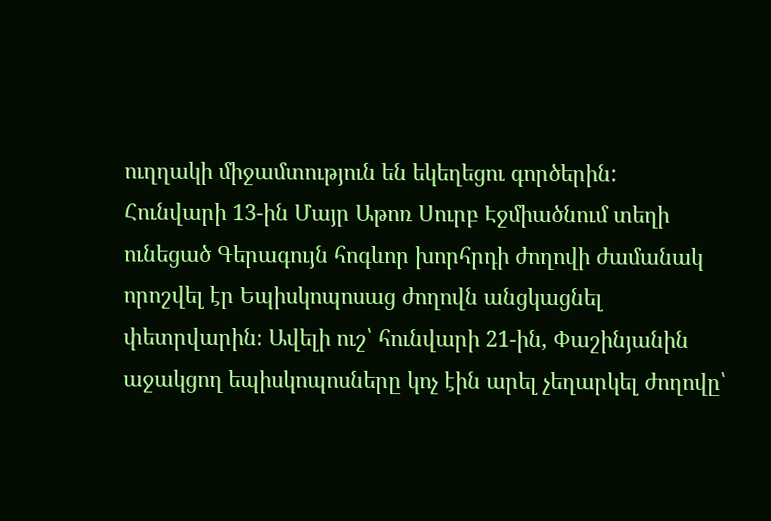ուղղակի միջամտություն են եկեղեցու գործերին:
Հունվարի 13-ին Մայր Աթոռ Սուրբ Էջմիածնում տեղի ունեցած Գերագույն հոգևոր խորհրդի ժողովի ժամանակ որոշվել էր Եպիսկոպոսաց ժողովն անցկացնել փետրվարին։ Ավելի ուշ՝ հունվարի 21-ին, Փաշինյանին աջակցող եպիսկոպոսները կոչ էին արել չեղարկել ժողովը՝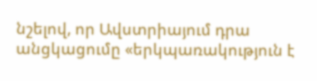նշելով, որ Ավստրիայում դրա անցկացումը «երկպառակություն է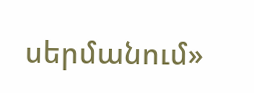սերմանում»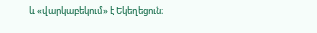և «վարկաբեկում» է Եկեղեցուն։